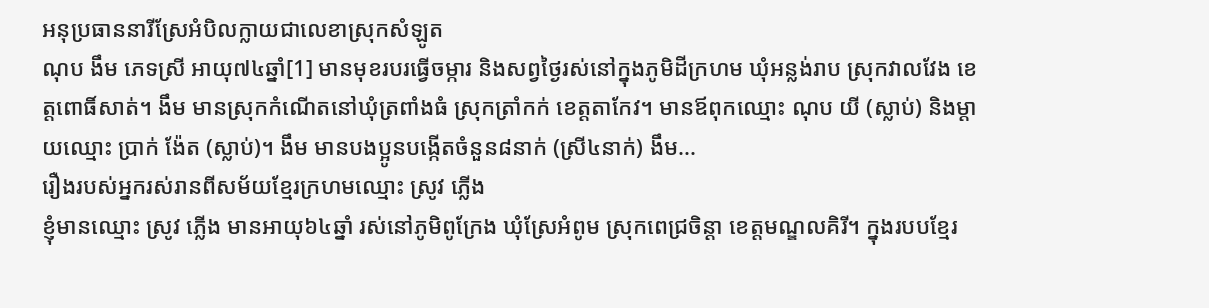អនុប្រធាននារីស្រែអំបិលក្លាយជាលេខាស្រុកសំឡូត
ណុប ងឹម ភេទស្រី អាយុ៧៤ឆ្នាំ[1] មានមុខរបរធ្វើចម្ការ និងសព្វថ្ងៃរស់នៅក្នុងភូមិដីក្រហម ឃុំអន្លង់រាប ស្រុកវាលវែង ខេត្តពោធិ៍សាត់។ ងឹម មានស្រុកកំណើតនៅឃុំត្រពាំងធំ ស្រុកត្រាំកក់ ខេត្តតាកែវ។ មានឪពុកឈ្មោះ ណុប យី (ស្លាប់) និងម្ដាយឈ្មោះ ប្រាក់ ង៉ែត (ស្លាប់)។ ងឹម មានបងប្អូនបង្កើតចំនួន៨នាក់ (ស្រី៤នាក់) ងឹម...
រឿងរបស់អ្នករស់រានពីសម័យខ្មែរក្រហមឈ្មោះ ស្រូវ ភ្លើង
ខ្ញុំមានឈ្មោះ ស្រូវ ភ្លើង មានអាយុ៦៤ឆ្នាំ រស់នៅភូមិពូក្រែង ឃុំស្រែអំពូម ស្រុកពេជ្រចិន្ដា ខេត្តមណ្ឌលគិរី។ ក្នុងរបបខ្មែរ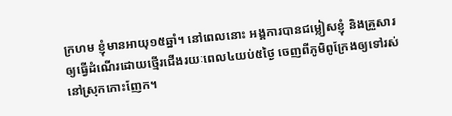ក្រហម ខ្ញុំមានអាយុ១៥ឆ្នាំ។ នៅពេលនោះ អង្គការបានជម្លៀសខ្ញុំ និងគ្រួសារឲ្យធ្វើដំណើរដោយថ្មើរជើងរយៈពេល៤យប់៥ថ្ងៃ ចេញពីភូមិពូក្រែងឲ្យទៅរស់នៅស្រុកកោះញែក។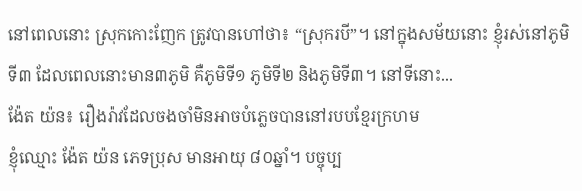នៅពេលនោះ ស្រុកកោះញែក ត្រូវបានហៅថា៖ “ស្រុករបី”។ នៅក្នុងសម័យនោះ ខ្ញុំរស់នៅភូមិទី៣ ដែលពេលនោះមាន៣ភូមិ គឺភូមិទី១ ភូមិទី២ និងភូមិទី៣។ នៅទីនោះ...
ង៉ែត យ៉ន៖ រឿងរ៉ាវដែលចងចាំមិនអាចបំភ្លេចបាននៅរបបខ្មែរក្រហម
ខ្ញុំឈ្មោះ ង៉ែត យ៉ន ភេទប្រុស មានអាយុ ៨០ឆ្នាំ។ បច្ចុប្ប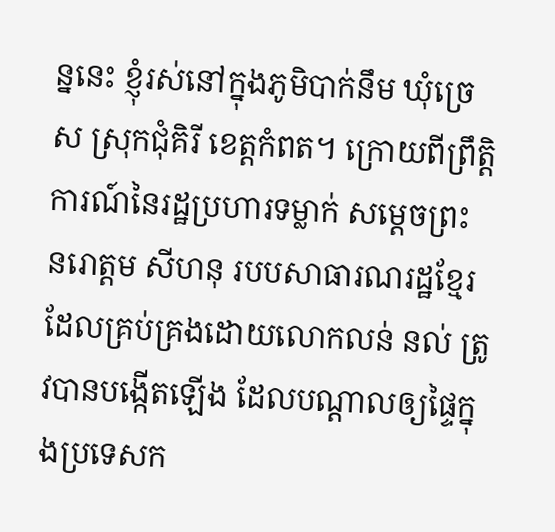ន្ននេះ ខ្ញុំរស់នៅក្នុងភូមិបាក់នឹម ឃុំច្រេស ស្រុកជុំគិរី ខេត្តកំពត។ ក្រោយពីព្រឹត្តិការណ៍នៃរដ្ឋប្រហារទម្លាក់ សម្តេចព្រះ នរោត្តម សីហនុ របបសាធារណរដ្ឋខ្មែរដែលគ្រប់គ្រងដោយលោកលន់ នល់ ត្រូវបានបង្កើតឡើង ដែលបណ្ដាលឲ្យផ្ទៃក្នុងប្រទេសក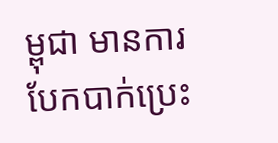ម្ពុជា មានការបែកបាក់ប្រេះ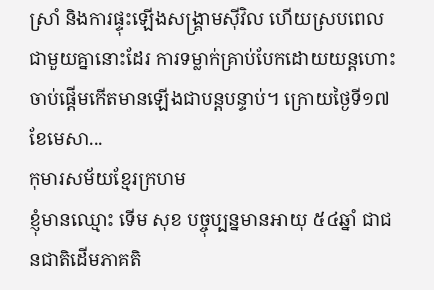ស្រាំ និងការផ្ទុះឡើងសង្គ្រាមស៊ីវិល ហើយស្របពេលជាមួយគ្នានោះដែរ ការទម្លាក់គ្រាប់បែកដោយយន្តហោះចាប់ផ្តើមកើតមានឡើងជាបន្តបន្ទាប់។ ក្រោយថ្ងៃទី១៧ ខែមេសា...
កុមារសម័យខ្មែរក្រហម
ខ្ញុំមានឈ្មោះ ទើម សុខ បច្ចុប្បន្នមានអាយុ ៥៤ឆ្នាំ ជាជនជាតិដើមភាគតិ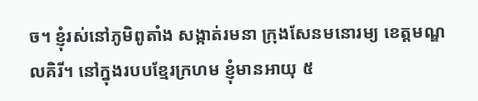ច។ ខ្ញុំរស់នៅភូមិពូតាំង សង្កាត់រមនា ក្រុងសែនមនោរម្យ ខេត្តមណ្ឌលគិរី។ នៅក្នុងរបបខ្មែរក្រហម ខ្ញុំមានអាយុ ៥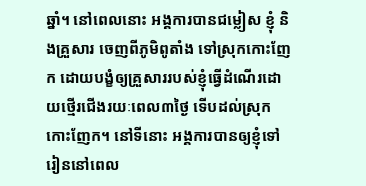ឆ្នាំ។ នៅពេលនោះ អង្គការបានជម្លៀស ខ្ញុំ និងគ្រួសារ ចេញពីភូមិពូតាំង ទៅស្រុកកោះញែក ដោយបង្ខំឲ្យគ្រួសាររបស់ខ្ញុំធ្វើដំណើរដោយថ្មើរជើងរយៈពេល៣ថ្ងៃ ទើបដល់ស្រុកកោះញែក។ នៅទីនោះ អង្គការបានឲ្យខ្ញុំទៅរៀននៅពេល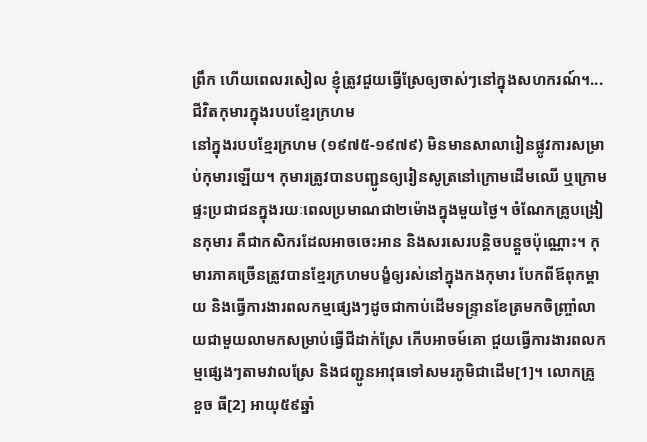ព្រឹក ហើយពេលរសៀល ខ្ញុំត្រូវជួយធ្វើស្រែឲ្យចាស់ៗនៅក្នុងសហករណ៍។...
ជីវិតកុមារក្នុងរបបខ្មែរក្រហម
នៅក្នុងរបបខ្មែរក្រហម (១៩៧៥-១៩៧៩) មិនមានសាលារៀនផ្លូវការសម្រាប់កុមារឡើយ។ កុមារត្រូវបានបញ្ជូនឲ្យរៀនសូត្រនៅក្រោមដើមឈើ ឬក្រោមផ្ទះប្រជាជនក្នុងរយៈពេលប្រមាណជា២ម៉ោងក្នុងមួយថ្ងៃ។ ចំណែកគ្រូបង្រៀនកុមារ គឺជាកសិករដែលអាចចេះអាន និងសរសេរបន្តិចបន្តួចប៉ុណ្ណោះ។ កុមារភាគច្រើនត្រូវបានខ្មែរក្រហមបង្ខំឲ្យរស់នៅក្នុងកងកុមារ បែកពីឪពុកម្តាយ និងធ្វើការងារពលកម្មផ្សេងៗដូចជាកាប់ដើមទន្ទ្រានខែត្រមកចិញ្ច្រាំលាយជាមួយលាមកសម្រាប់ធ្វើជីដាក់ស្រែ កើបអាចម៍គោ ជួយធ្វើការងារពលកម្មផ្សេងៗតាមវាលស្រែ និងជញ្ជូនអាវុធទៅសមរភូមិជាដើម[1]។ លោកគ្រូ ខួច ធី[2] អាយុ៥៩ឆ្នាំ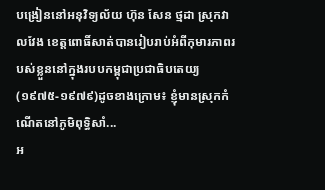បង្រៀននៅអនុវិទ្យល័យ ហ៊ុន សែន ថ្មដា ស្រុកវាលវែង ខេត្តពោធិ៍សាត់បានរៀបរាប់អំពីកុមារភាពរបស់ខ្លួននៅក្នុងរបបកម្ពុជាប្រជាធិបតេយ្យ(១៩៧៥-១៩៧៩)ដូចខាងក្រោម៖ ខ្ញុំមានស្រុកកំណើតនៅភូមិពុទ្ធិសាំ...
អ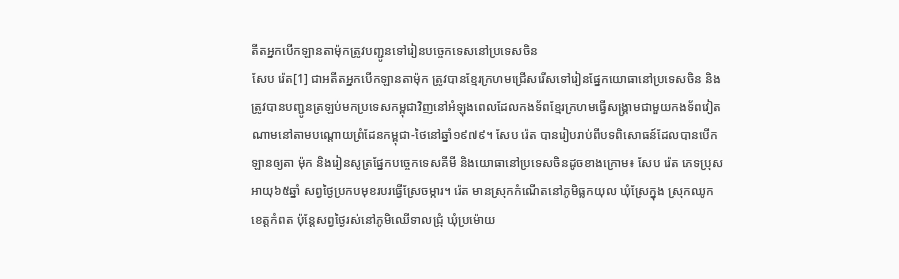តីតអ្នកបើកឡានតាម៉ុកត្រូវបញ្ជូនទៅរៀនបច្ចេកទេសនៅប្រទេសចិន
សែប រ៉េត[1] ជាអតីតអ្នកបើកឡានតាម៉ុក ត្រូវបានខ្មែរក្រហមជ្រើសរើសទៅរៀនផ្នែកយោធានៅប្រទេសចិន និងត្រូវបានបញ្ជូនត្រឡប់មកប្រទេសកម្ពុជាវិញនៅអំឡុងពេលដែលកងទ័ពខ្មែរក្រហមធ្វើសង្រ្គាមជាមួយកងទ័ពវៀតណាមនៅតាមបណ្ដោយព្រំដែនកម្ពុជា-ថៃនៅឆ្នាំ១៩៧៩។ សែប រ៉េត បានរៀបរាប់ពីបទពិសោធន៍ដែលបានបើកឡានឲ្យតា ម៉ុក និងរៀនសូត្រផ្នែកបច្ចេកទេសគីមី និងយោធានៅប្រទេសចិនដូចខាងក្រោម៖ សែប រ៉េត ភេទប្រុស អាយុ៦៥ឆ្នាំ សព្វថ្ងៃប្រកបមុខរបរធ្វើស្រែចម្ការ។ រ៉េត មានស្រុកកំណើតនៅភូមិធ្លកយុល ឃុំស្រែក្នុង ស្រុកឈូក ខេត្តកំពត ប៉ុន្តែសព្វថ្ងៃរស់នៅភូមិឈើទាលជ្រុំ ឃុំប្រម៉ោយ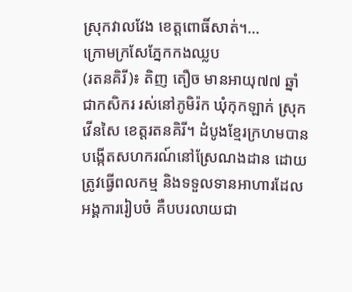ស្រុកវាលវែង ខេត្តពោធិ៍សាត់។...
ក្រោមក្រសែភ្នែកកងឈ្លប
(រតនគិរី)៖ តិញ តឿច មានអាយុ៧៧ ឆ្នាំ ជាកសិករ រស់នៅភូមិរ៉ក ឃុំកុកឡាក់ ស្រុកវើនសៃ ខេត្តរតនគិរី។ ដំបូងខ្មែរក្រហមបានបង្កើតសហករណ៍នៅស្រែណងដាន ដោយត្រូវធ្វើពលកម្ម និងទទួលទានអាហារដែលអង្គការរៀបចំ គឺបបរលាយជា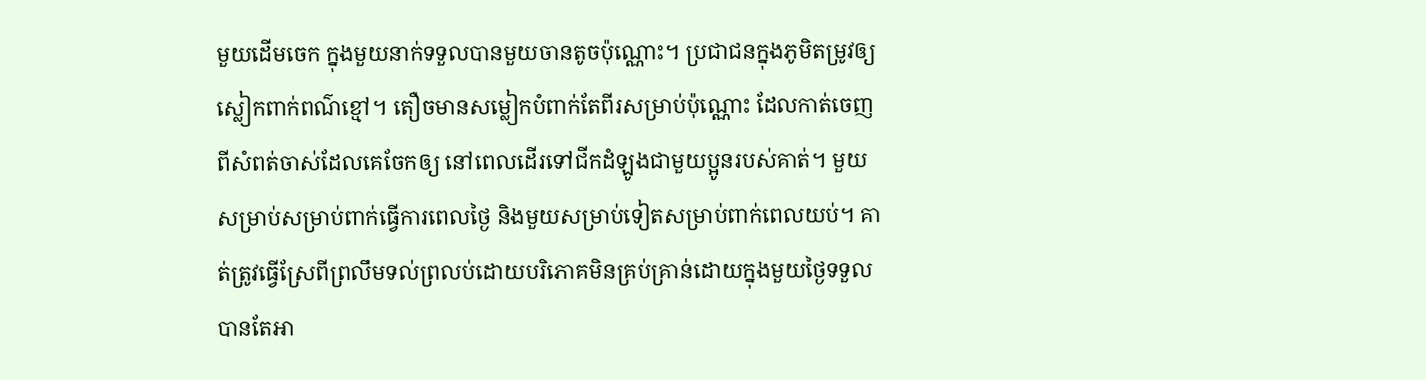មួយដើមចេក ក្នុងមួយនាក់ទទួលបានមួយចានតូចប៉ុណ្ណោះ។ ប្រជាជនក្នុងភូមិតម្រូវឲ្យស្លៀកពាក់ពណ៌ខ្មៅ។ តឿចមានសម្លៀកបំពាក់តែពីរសម្រាប់ប៉ុណ្ណោះ ដែលកាត់ចេញពីសំពត់ចាស់ដែលគេចែកឲ្យ នៅពេលដើរទៅជីកដំឡូងជាមួយប្អូនរបស់គាត់។ មួយសម្រាប់សម្រាប់ពាក់ធ្វើការពេលថ្ងៃ និងមួយសម្រាប់ទៀតសម្រាប់ពាក់ពេលយប់។ គាត់ត្រូវធ្វើស្រែពីព្រលឹមទល់ព្រលប់ដោយបរិភោគមិនគ្រប់គ្រាន់ដោយក្នុងមួយថ្ងៃទទួលបានតែអា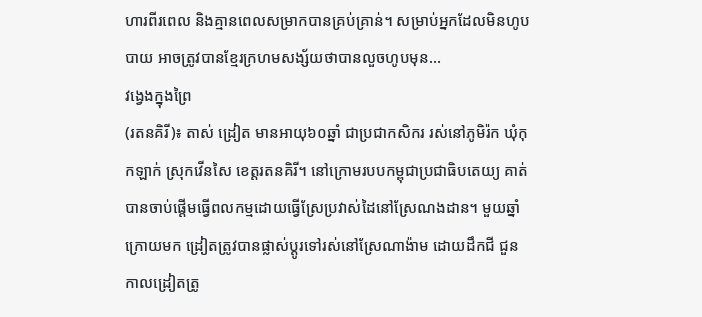ហារពីរពេល និងគ្មានពេលសម្រាកបានគ្រប់គ្រាន់។ សម្រាប់អ្នកដែលមិនហូបបាយ អាចត្រូវបានខ្មែរក្រហមសង្ស័យថាបានលួចហូបមុន...
វង្វេងក្នុងព្រៃ
(រតនគិរី)៖ តាស់ ដ្រៀត មានអាយុ៦០ឆ្នាំ ជាប្រជាកសិករ រស់នៅភូមិរ៉ក ឃុំកុកឡាក់ ស្រុកវើនសៃ ខេត្តរតនគិរី។ នៅក្រោមរបបកម្ពុជាប្រជាធិបតេយ្យ គាត់បានចាប់ផ្ដើមធ្វើពលកម្មដោយធ្វើស្រែប្រវាស់ដៃនៅស្រែណងដាន។ មួយឆ្នាំក្រោយមក ដ្រៀតត្រូវបានផ្លាស់ប្តូរទៅរស់នៅស្រែណាង៉ាម ដោយដឹកជី ជួនកាលដ្រៀតត្រូ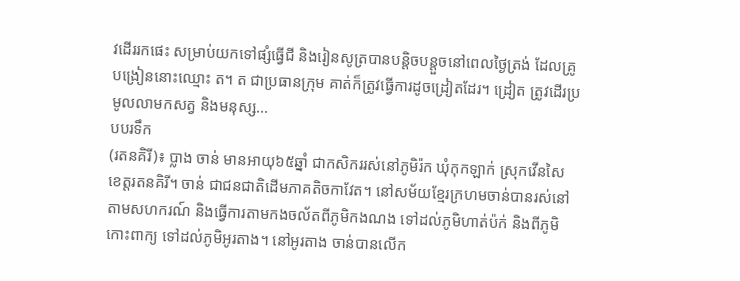វដើររកផេះ សម្រាប់យកទៅផ្សំធ្វើជី និងរៀនសូត្របានបន្តិចបន្តួចនៅពេលថ្ងៃត្រង់ ដែលគ្រូបង្រៀននោះឈ្មោះ ត។ ត ជាប្រធានក្រុម គាត់ក៏ត្រូវធ្វើការដូចដ្រៀតដែរ។ ដ្រៀត ត្រូវដើរប្រមូលលាមកសត្វ និងមនុស្ស...
បបរទឹក
(រតនគិរី)៖ ប្លាង ចាន់ មានអាយុ៦៥ឆ្នាំ ជាកសិកររស់នៅភូមិរ៉ក ឃុំកុកឡាក់ ស្រុកវើនសៃ ខេត្តរតនគិរី។ ចាន់ ជាជនជាតិដើមភាគតិចកាវែត។ នៅសម័យខ្មែរក្រហមចាន់បានរស់នៅតាមសហករណ៍ និងធ្វើការតាមកងចល័តពីភូមិកងណង ទៅដល់ភូមិហាត់ប៉ក់ និងពីភូមិកោះពាក្យ ទៅដល់ភូមិអូរតាង។ នៅអូរតាង ចាន់បានលើក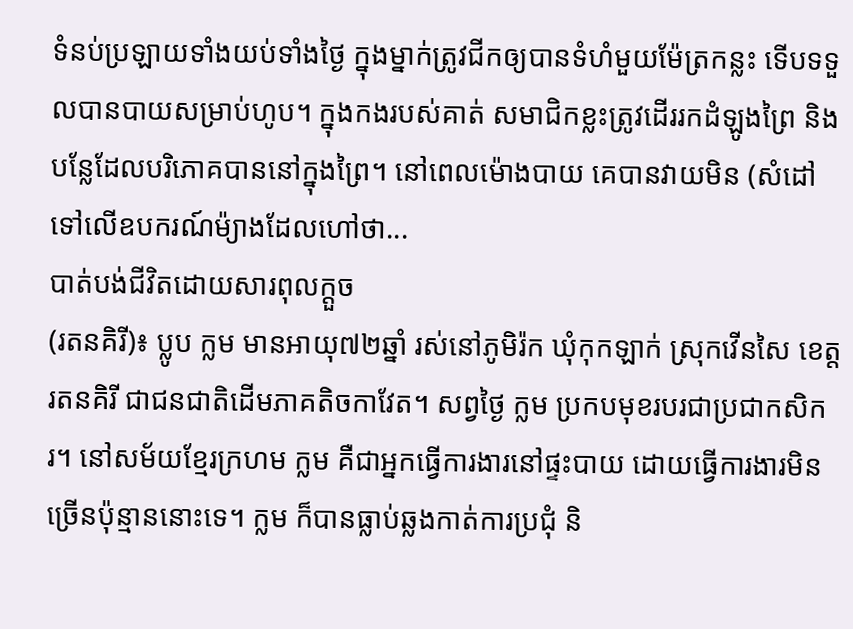ទំនប់ប្រឡាយទាំងយប់ទាំងថ្ងៃ ក្នុងម្នាក់ត្រូវជីកឲ្យបានទំហំមួយម៉ែត្រកន្លះ ទើបទទួលបានបាយសម្រាប់ហូប។ ក្នុងកងរបស់គាត់ សមាជិកខ្លះត្រូវដើររកដំឡូងព្រៃ និងបន្លែដែលបរិភោគបាននៅក្នុងព្រៃ។ នៅពេលម៉ោងបាយ គេបានវាយមិន (សំដៅទៅលើឧបករណ៍ម៉្យាងដែលហៅថា...
បាត់បង់ជីវិតដោយសារពុលក្តួច
(រតនគិរី)៖ ប្លូប ក្លម មានអាយុ៧២ឆ្នាំ រស់នៅភូមិរ៉ក ឃុំកុកឡាក់ ស្រុកវើនសៃ ខេត្តរតនគិរី ជាជនជាតិដើមភាគតិចកាវែត។ សព្វថ្ងៃ ក្លម ប្រកបមុខរបរជាប្រជាកសិករ។ នៅសម័យខ្មែរក្រហម ក្លម គឺជាអ្នកធ្វើការងារនៅផ្ទះបាយ ដោយធ្វើការងារមិនច្រើនប៉ុន្មាននោះទេ។ ក្លម ក៏បានធ្លាប់ឆ្លងកាត់ការប្រជុំ និ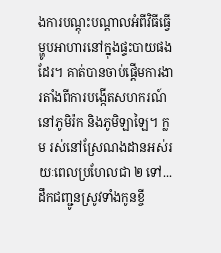ងការបណ្ដុះបណ្ដាលអំពីវិធីធ្វើម្ហូបអាហារនៅក្នុងផ្ទះបាយផងដែរ។ គាត់បានចាប់ផ្ដើមការងារតាំងពីការបង្កើតសហករណ៍នៅភូមិរ៉ក និងភូមិឡាឡៃ។ ក្លម រស់នៅស្រែណងដានអស់រយៈពេលប្រហែលជា ២ ទៅ...
ដឹកជញ្ជូនស្រូវទាំងកូនខ្ចី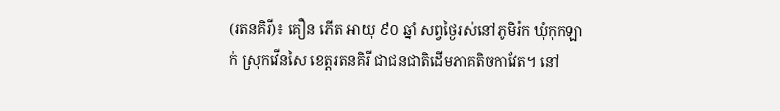(រតនគិរី)៖ គឿន ភើត អាយុ ៩០ ឆ្នាំ សព្វថ្ងៃរស់នៅភូមិរ៉ក ឃុំកុកឡាក់ ស្រុកវើនសៃ ខេត្តរតនគិរី ជាជនជាតិដើមភាគតិចកាវែត។ នៅ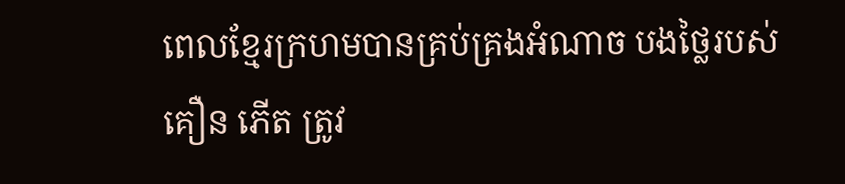ពេលខ្មែរក្រហមបានគ្រប់គ្រងអំណាច បងថ្លៃរបស់ គឿន ភើត ត្រូវ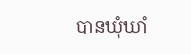បានឃុំឃាំ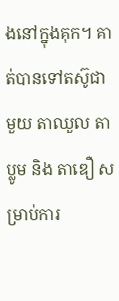ងនៅក្នុងគុក។ គាត់បានទៅតស៊ូជាមួយ តាឈួល តាប្លូម និង តាឌឿ សម្រាប់ការ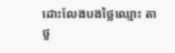ដោះលែងបងថ្លៃឈ្មោះ តាថួ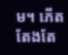ម។ ភើត តែងតែ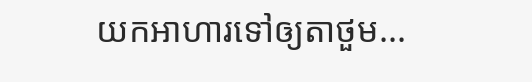យកអាហារទៅឲ្យតាថួម...